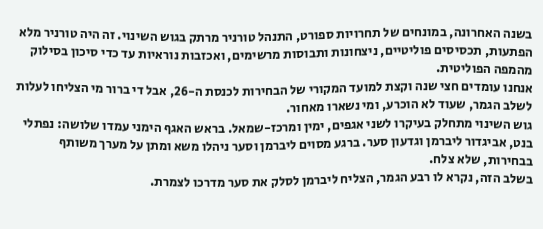בשנה האחרונה, במונחים של תחרויות ספורט, התנהל טורניר מרתק בגוש השינוי. זה היה טורניר מלא הפתעות, תכסיסים פוליטיים, ניצחונות ותבוסות מרשימים, ואכזבות נוראיות עד כדי סיכון בסילוק מהמפה הפוליטית.
אנחנו עומדים חצי שנה וקצת למועד המקורי של הבחירות לכנסת ה-26, אבל די ברור מי הצליחו לעלות לשלב הגמר, שעוד לא הוכרע, ומי נשארו מאחור.
גוש השינוי מתחלק בעיקרו לשני אגפים, ימין ומרכז-שמאל. בראש האגף הימני עמדו שלושה: נפתלי בנט, אביגדור ליברמן וגדעון סער. ברגע מסוים ליברמן וסער ניהלו משא ומתן על מערך משותף בבחירות, שלא צלח.
בשלב הזה, נקרא לו רבע הגמר, הצליח ליברמן לסלק את סער מדרכו לצמרת.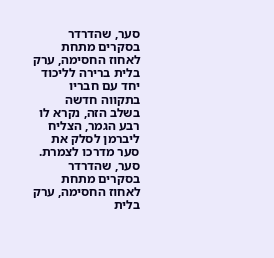סער, שהדרדר בסקרים מתחת לאחוז החסימה, ערק בלית ברירה לליכוד יחד עם חבריו בתקווה חדשה
בשלב הזה, נקרא לו רבע הגמר, הצליח ליברמן לסלק את סער מדרכו לצמרת. סער, שהדרדר בסקרים מתחת לאחוז החסימה, ערק בלית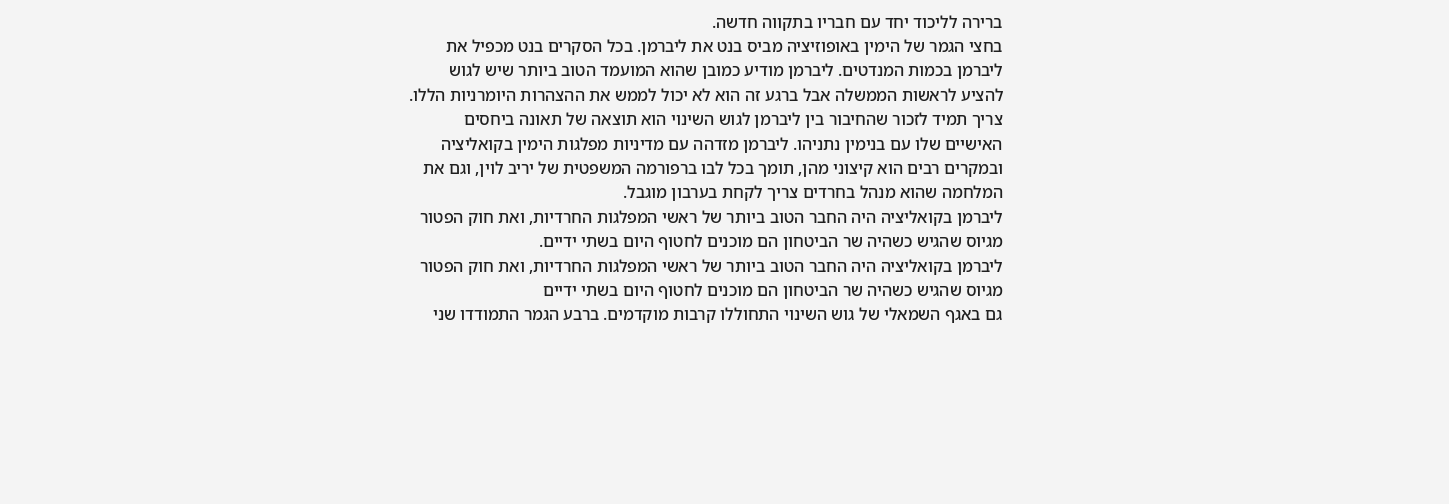ברירה לליכוד יחד עם חבריו בתקווה חדשה.
בחצי הגמר של הימין באופוזיציה מביס בנט את ליברמן. בכל הסקרים בנט מכפיל את ליברמן בכמות המנדטים. ליברמן מודיע כמובן שהוא המועמד הטוב ביותר שיש לגוש להציע לראשות הממשלה אבל ברגע זה הוא לא יכול לממש את ההצהרות היומרניות הללו.
צריך תמיד לזכור שהחיבור בין ליברמן לגוש השינוי הוא תוצאה של תאונה ביחסים האישיים שלו עם בנימין נתניהו. ליברמן מזדהה עם מדיניות מפלגות הימין בקואליציה ובמקרים רבים הוא קיצוני מהן, תומך בכל לבו ברפורמה המשפטית של יריב לוין, וגם את המלחמה שהוא מנהל בחרדים צריך לקחת בערבון מוגבל.
ליברמן בקואליציה היה החבר הטוב ביותר של ראשי המפלגות החרדיות, ואת חוק הפטור מגיוס שהגיש כשהיה שר הביטחון הם מוכנים לחטוף היום בשתי ידיים.
ליברמן בקואליציה היה החבר הטוב ביותר של ראשי המפלגות החרדיות, ואת חוק הפטור מגיוס שהגיש כשהיה שר הביטחון הם מוכנים לחטוף היום בשתי ידיים
גם באגף השמאלי של גוש השינוי התחוללו קרבות מוקדמים. ברבע הגמר התמודדו שני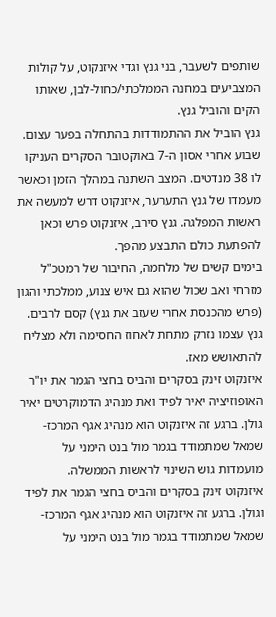שותפים לשעבר, בני גנץ וגדי איזנקוט, על קולות המצביעים במחנה הממלכתי/כחול-לבן, שאותו הקים והוביל גנץ.
גנץ הוביל את ההתמודדות בהתחלה בפער עצום. שבוע אחרי אסון ה-7 באוקטובר הסקרים העניקו לו 38 מנדטים. המצב השתנה במהלך הזמן וכאשר מעמדו של גנץ התערער, איזנקוט דרש למעשה את ראשות המפלגה. גנץ סירב, איזנקוט פרש וכאן להפתעת כולם התבצע מהפך.
בימים קשים של מלחמה, החיבור של רמטכ"ל מזרחי ואב שכול שהוא גם איש צנוע, ממלכתי והגון (פרש מהכנסת אחרי שעזב את גנץ) קסם לרבים. גנץ עצמו נזרק מתחת לאחוז החסימה ולא מצליח להתאושש מאז.
איזנקוט זינק בסקרים והביס בחצי הגמר את יו"ר האופוזיציה יאיר לפיד ואת מנהיג הדמוקרטים יאיר גולן. ברגע זה איזנקוט הוא מנהיג אגף המרכז-שמאל שמתמודד בגמר מול בנט הימני על מועמדות גוש השינוי לראשות הממשלה.
איזנקוט זינק בסקרים והביס בחצי הגמר את לפיד וגולן. ברגע זה איזנקוט הוא מנהיג אגף המרכז-שמאל שמתמודד בגמר מול בנט הימני על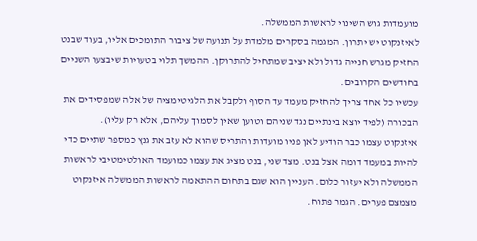מועמדות גוש השינוי לראשות הממשלה.
לאיזנקוט יש יתרון. המגמה בסקרים מלמדת על תנועה של ציבור התומכים אליו, בעוד שבנט החזיק מגרש חנייה גדול ולא יציב שמתחיל להתרוקן. ההמשך תלוי בטעויות שיבצעו השניים בחודשים הקרובים.
עכשיו כל אחד צריך להחזיק מעמד עד הסוף ולקבל את הלגיטימציה של אלה שמפסידים את הבכורה (לפיד יוצא בינתיים נגד שניהם וטוען שאין לסמוך עליהם, אלא רק עליו).
איזנקוט עצמו כבר הודיע לאן פניו מועדות והתריס שהוא לא עזב את גנץ כמספר שתיים כדי להיות במעמד דומה אצל בנט. מצד שני, בנט מציג את עצמו כמועמד האולטימטיבי לראשות הממשלה ולא יעזור כלום. העניין הוא שגם בתחום ההתאמה לראשות הממשלה איזנקוט מצמצם פערים. הגמר פתוח.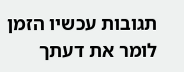תגובות עכשיו הזמן לומר את דעתך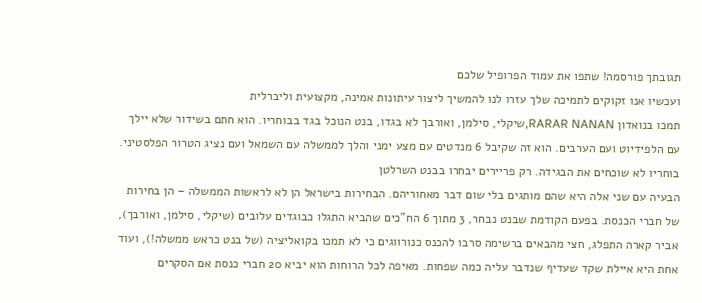תגובתך פורסמה! שתפו את עמוד הפרופיל שלכם
ועכשיו אנו זקוקים לתמיכה שלך עזרו לנו להמשיך ליצור עיתונות אמינה, מקצועית וליברלית
תמכו בנואדון RARAR NANAN,שיקלי, סילמן, ואורבך לא בגדו, בנט הנוכל בגד בבוחריו. הוא חתם בשידור שלא יילך עם הלפידיוט ועם הערבים. הוא זה שקיבל 6 מנדטים עם מצע ימני והלך לממשלה עם השמאל ועם נציג הטרור הפלסטיני. בוחריו לא שוכחים את הבגידה. רק פריירים יבחרו בבנט השרלטן
הבעיה עם שני אלה היא שהם מותגים בלי שום דבר מאחוריהם. הבחירות בישראל הן לא לראשות הממשלה – הן בחירות של חברי הכנסת. בפעם הקודמת שבנט נבחר, 3 מתוך 6 הח"כים שהביא התגלו כבוגדים עלובים (שיקלי, סילמן, ואורבך), אביר קארה התפלג, חצי מהבאים ברשימה סרבו להכנס כנורווגים כי לא תמכו בקואליציה (של בנט כראש ממשלה!), ועוד אחת היא איילת שקד שעדיף שנדבר עליה כמה שפחות. מאיפה לכל הרוחות הוא יביא 20 חברי כנסת אם הסקרים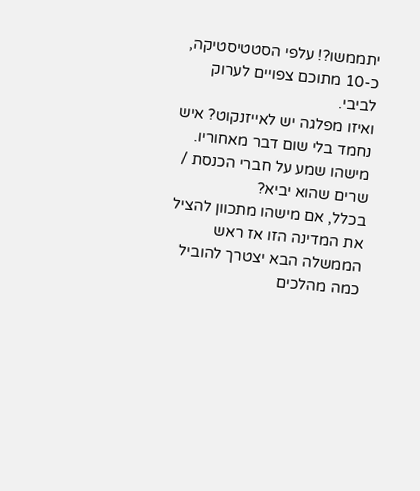יתממשו?! עלפי הסטטיסטיקה, כ-10 מתוכם צפויים לערוק לביבי.
ואיזו מפלגה יש לאייזנקוט? איש נחמד בלי שום דבר מאחוריו. מישהו שמע על חברי הכנסת / שרים שהוא יביא?
בכלל, אם מישהו מתכוון להציל את המדינה הזו אז ראש הממשלה הבא יצטרך להוביל כמה מהלכים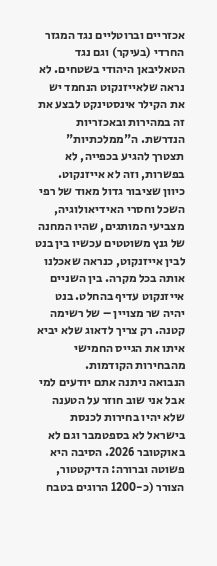אכזריים וברוטליים נגד המגזר החרדי (בעיקר) וגם נגד הטאליבאן היהודי בשטחים. לא נראה שלאייזנקוט הנחמד יש את הקילר אינסטינקט לבצע את זה במהירות ובאכזריות הנדרשת. ה"ממלכתיות" תצטרך להגיע בכפייה, לא בפשרות, וזה לא אייזנקוט.
כיוון שציבור גדול מאוד של רפי השכל וחסרי האידיאולוגיה, מצביעי המותגים, שהיו המחנה של גנץ משוטטים עכשיו בין בנט לבין אייזנקוט, כנראה שאכלנו אותה בכל מקרה. בין השניים אייזנקוט עדיף בהחלט. בנט יהיה שר מצויין – של רשימה קטנה. רק צריך לדאוג שלא יביא איתו את הגייס החמישי מהבחירות הקודמות.
הנבואה ניתנה אתם יודעים למי אבל אני שוב חוזר על הטענה שלא יהיו בחירות לכנסת בישראל לא בספטמבר וגם לא באוקטובר 2026. הסיבה היא פשוטה וברורה: הדיקטטור, הצורר (כ-1200 הרוגים בטבח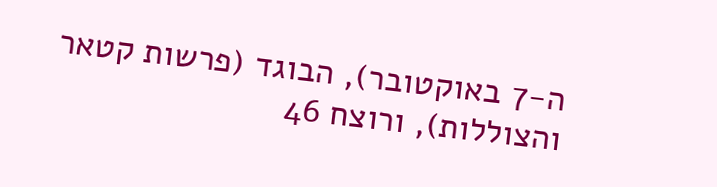ה-7 באוקטובר), הבוגד (פרשות קטאר והצוללות), ורוצח 46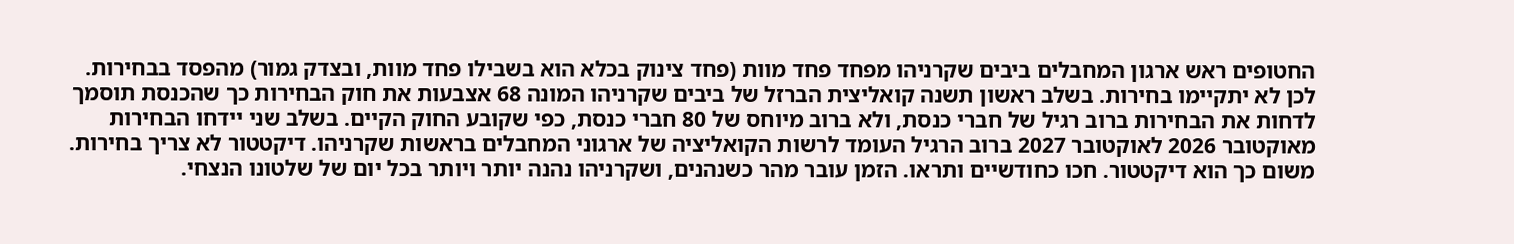החטופים ראש ארגון המחבלים ביבים שקרניהו מפחד פחד מוות (פחד צינוק בכלא הוא בשבילו פחד מוות, ובצדק גמור) מהפסד בבחירות. לכן לא יתקיימו בחירות. בשלב ראשון תשנה קואליצית הברזל של ביבים שקרניהו המונה 68 אצבעות את חוק הבחירות כך שהכנסת תוסמך לדחות את הבחירות ברוב רגיל של חברי כנסת, ולא ברוב מיוחס של 80 חברי כנסת, כפי שקובע החוק הקיים. בשלב שני יידחו הבחירות מאוקטובר 2026 לאוקטובר 2027 ברוב הרגיל העומד לרשות הקואליציה של ארגוני המחבלים בראשות שקרניהו. דיקטטור לא צריך בחירות. משום כך הוא דיקטטור. חכו כחודשיים ותראו. הזמן עובר מהר כשנהנים, ושקרניהו נהנה יותר ויותר בכל יום של שלטונו הנצחי.